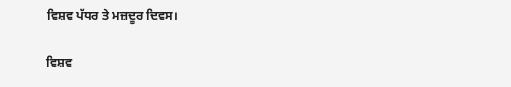ਵਿਸ਼ਵ ਪੱਧਰ ਤੇ ਮਜ਼ਦੂਰ ਦਿਵਸ।

ਵਿਸ਼ਵ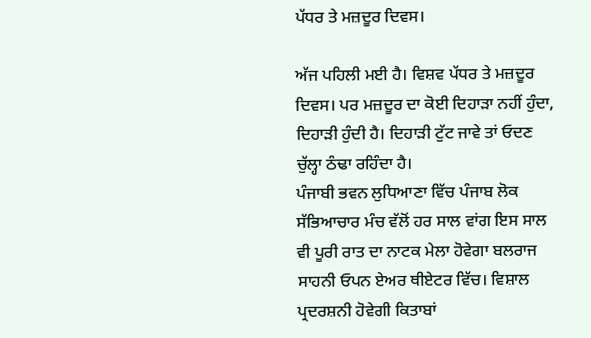ਪੱਧਰ ਤੇ ਮਜ਼ਦੂਰ ਦਿਵਸ।

ਅੱਜ ਪਹਿਲੀ ਮਈ ਹੈ। ਵਿਸ਼ਵ ਪੱਧਰ ਤੇ ਮਜ਼ਦੂਰ ਦਿਵਸ। ਪਰ ਮਜ਼ਦੂਰ ਦਾ ਕੋਈ ਦਿਹਾੜਾ ਨਹੀਂ ਹੁੰਦਾ, ਦਿਹਾੜੀ ਹੁੰਦੀ ਹੈ। ਦਿਹਾੜੀ ਟੁੱਟ ਜਾਵੇ ਤਾਂ ਓਦਣ ਚੁੱਲ੍ਹਾ ਠੰਢਾ ਰਹਿੰਦਾ ਹੈ।
ਪੰਜਾਬੀ ਭਵਨ ਲੁਧਿਆਣਾ ਵਿੱਚ ਪੰਜਾਬ ਲੋਕ ਸੱਭਿਆਚਾਰ ਮੰਚ ਵੱਲੋਂ ਹਰ ਸਾਲ ਵਾਂਗ ਇਸ ਸਾਲ ਵੀ ਪੂਰੀ ਰਾਤ ਦਾ ਨਾਟਕ ਮੇਲਾ ਹੋਵੇਗਾ ਬਲਰਾਜ ਸਾਹਨੀ ਓਪਨ ਏਅਰ ਥੀਏਟਰ ਵਿੱਚ। ਵਿਸ਼ਾਲ ਪ੍ਰਦਰਸ਼ਨੀ ਹੋਵੇਗੀ ਕਿਤਾਬਾਂ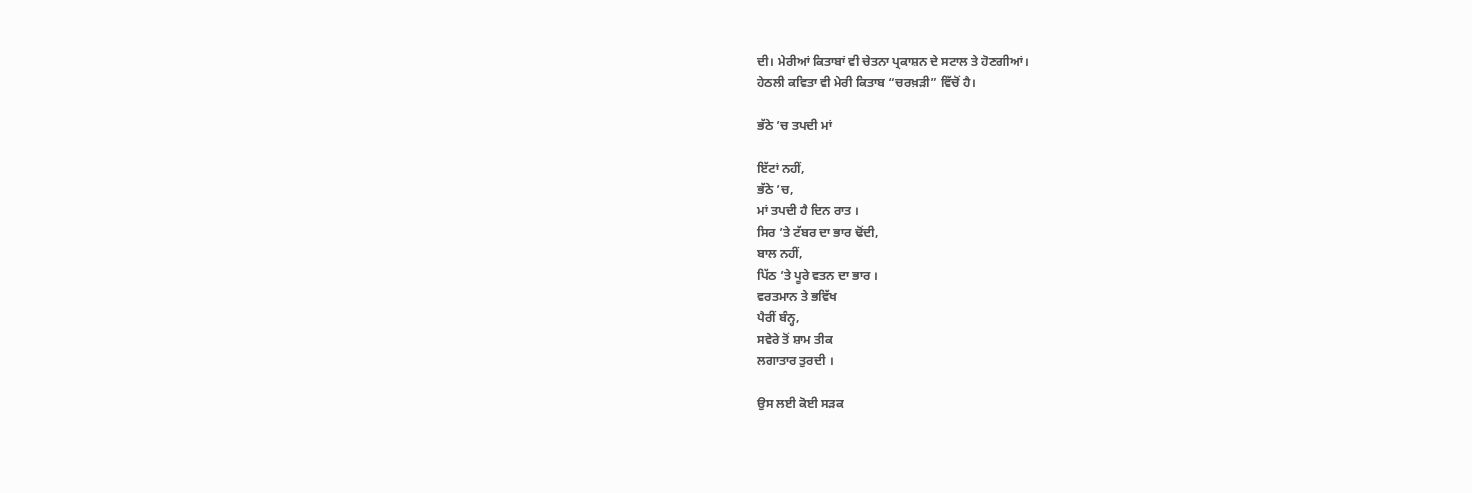ਦੀ। ਮੇਰੀਆਂ ਕਿਤਾਬਾਂ ਵੀ ਚੇਤਨਾ ਪ੍ਰਕਾਸ਼ਨ ਦੇ ਸਟਾਲ ਤੇ ਹੋਣਗੀਆਂ।
ਹੇਠਲੀ ਕਵਿਤਾ ਵੀ ਮੇਰੀ ਕਿਤਾਬ “ਚਰਖ਼ੜੀ” ਵਿੱਚੋਂ ਹੈ।

ਭੱਠੇ ’ਚ ਤਪਦੀ ਮਾਂ

ਇੱਟਾਂ ਨਹੀਂ,
ਭੱਠੇ ’ਚ,
ਮਾਂ ਤਪਦੀ ਹੈ ਦਿਨ ਰਾਤ ।
ਸਿਰ ’ਤੇ ਟੱਬਰ ਦਾ ਭਾਰ ਢੋਂਦੀ,
ਬਾਲ ਨਹੀਂ,
ਪਿੱਠ ’ਤੇ ਪੂਰੇ ਵਤਨ ਦਾ ਭਾਰ ।
ਵਰਤਮਾਨ ਤੇ ਭਵਿੱਖ
ਪੈਰੀਂ ਬੰਨ੍ਹ,
ਸਵੇਰੇ ਤੋਂ ਸ਼ਾਮ ਤੀਕ
ਲਗਾਤਾਰ ਤੁਰਦੀ ।

ਉਸ ਲਈ ਕੋਈ ਸੜਕ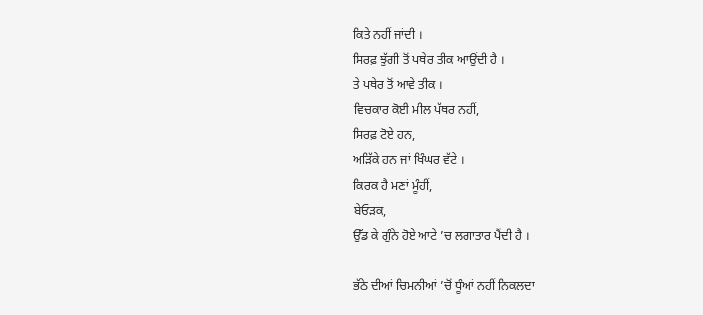ਕਿਤੇ ਨਹੀਂ ਜਾਂਦੀ ।
ਸਿਰਫ਼ ਝੁੱਗੀ ਤੋਂ ਪਥੇਰ ਤੀਕ ਆਉਂਦੀ ਹੈ ।
ਤੇ ਪਥੇਰ ਤੋਂ ਆਵੇ ਤੀਕ ।
ਵਿਚਕਾਰ ਕੋਈ ਮੀਲ ਪੱਥਰ ਨਹੀਂ,
ਸਿਰਫ਼ ਟੋਏ ਹਨ,
ਅੜਿੱਕੇ ਹਨ ਜਾਂ ਖਿੰਘਰ ਵੱਟੇ ।
ਕਿਰਕ ਹੈ ਮਣਾਂ ਮੂੰਹੀਂ,
ਬੇਓੜਕ,
ਉੱਡ ਕੇ ਗੁੰਨੇ ਹੋਏ ਆਟੇ ’ਚ ਲਗਾਤਾਰ ਪੈਂਦੀ ਹੈ ।

ਭੱਠੇ ਦੀਆਂ ਚਿਮਨੀਆਂ ’ਚੋਂ ਧੂੰਆਂ ਨਹੀਂ ਨਿਕਲਦਾ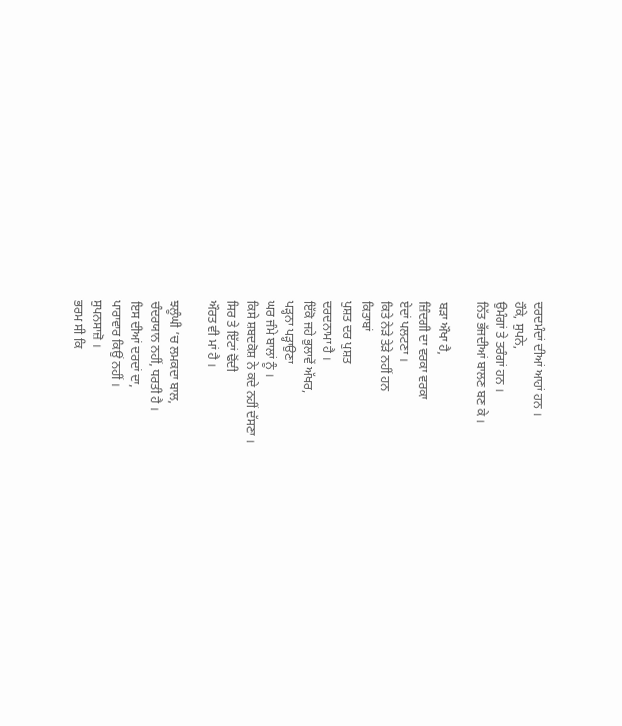ਦਰਦਮੰਦਾਂ ਦੀਆਂ ਆਹਾਂ ਹਨ ।
ਹੌਕੇ, ਸੁਪਨੇ,
ਉਮੰਗਾਂ ਤੇ ਤਰੰਗਾਂ ਹਨ ।
ਨਿੱਤ ਭੱਜਦੀਆਂ ਬਾਲਣ ਬਣ ਕੇ ।

ਬੜਾ ਔਖਾ ਹੈ,
ਜ਼ਿੰਦਗੀ ਦਾ ਵਰਕਾ ਵਰਕਾ
ਏਦਾਂ ਪਲਟਣਾ ।
ਕਿਤੇ ਨੇੜੇ ਤੇੜੇ ਨਹੀਂ ਹਨ
ਕਿਤਾਬਾਂ
ਪੁਸ਼ਤ ਦਰ ਪੁਸ਼ਤ
ਦਰਦਨਾਮਾ ਹੈ ।
ਇੱਕੋ ਜਹੇ ਭੁਲਾਵੇਂ ਅੱਖਰ,
ਪੜ੍ਹਨਾ ਪੜ੍ਹਾਉਣਾ
ਘਰ ਜੰਮੇ ਬਾਲਾਂ ਨੂੰ ।
ਕਿਸੇ ਸ਼ਬਦਕੋਸ਼ ਨੇ ਕਦੇ ਨਹੀਂ ਦੱਸਣਾ ।
ਸਿਰ ਤੇ ਇੱਟਾਂ ਢੋਂਦੀ
ਔਰਤ ਵੀ ਮਾਂ ਹੈ ।

ਝਲੂੰਘੀ ’ਚ ਲਮਕਦਾ ਬਾਲ,
ਚੰਦਰਯਾਨ ਨਹੀਂ, ਧਰਤੀ ਹੈ ।
ਇਸ ਦੀਆਂ ਦਰਦਾਂ ਦਾ,
ਪਾਰਾਵਾਰ ਕਿਉਂ ਨਹੀਂ ।
ਸੁਪਨਸਾਜ਼ੋ ।
ਭਰਮ ਸੀ ਕਿ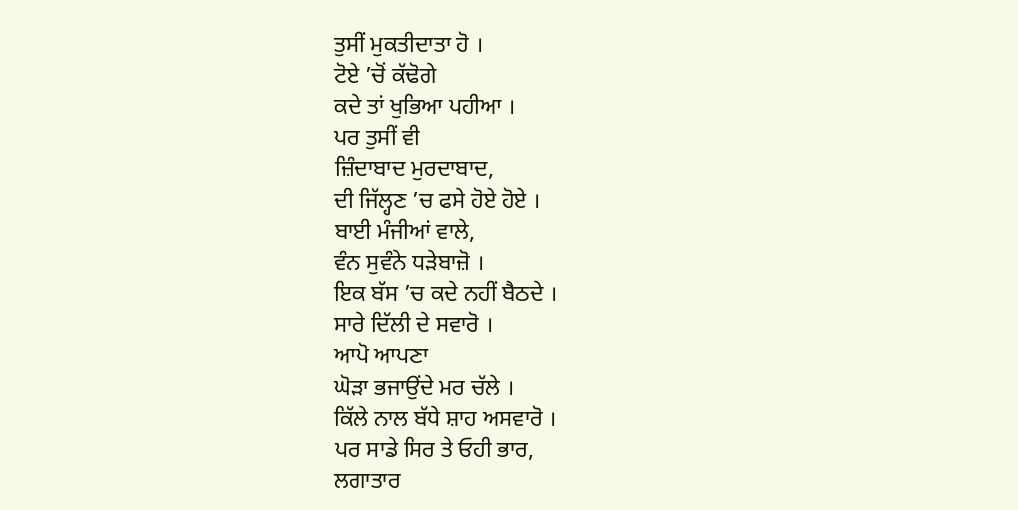ਤੁਸੀਂ ਮੁਕਤੀਦਾਤਾ ਹੋ ।
ਟੋਏ ’ਚੋਂ ਕੱਢੋਗੇ
ਕਦੇ ਤਾਂ ਖੁਭਿਆ ਪਹੀਆ ।
ਪਰ ਤੁਸੀਂ ਵੀ
ਜ਼ਿੰਦਾਬਾਦ ਮੁਰਦਾਬਾਦ,
ਦੀ ਜਿੱਲ੍ਹਣ ’ਚ ਫਸੇ ਹੋਏ ਹੋਏ ।
ਬਾਈ ਮੰਜੀਆਂ ਵਾਲੇ,
ਵੰਨ ਸੁਵੰਨੇ ਧੜੇਬਾਜ਼ੋ ।
ਇਕ ਬੱਸ ’ਚ ਕਦੇ ਨਹੀਂ ਬੈਠਦੇ ।
ਸਾਰੇ ਦਿੱਲੀ ਦੇ ਸਵਾਰੋ ।
ਆਪੋ ਆਪਣਾ
ਘੋੜਾ ਭਜਾਉਂਦੇ ਮਰ ਚੱਲੇ ।
ਕਿੱਲੇ ਨਾਲ ਬੱਧੇ ਸ਼ਾਹ ਅਸਵਾਰੋ ।
ਪਰ ਸਾਡੇ ਸਿਰ ਤੇ ਓਹੀ ਭਾਰ,
ਲਗਾਤਾਰ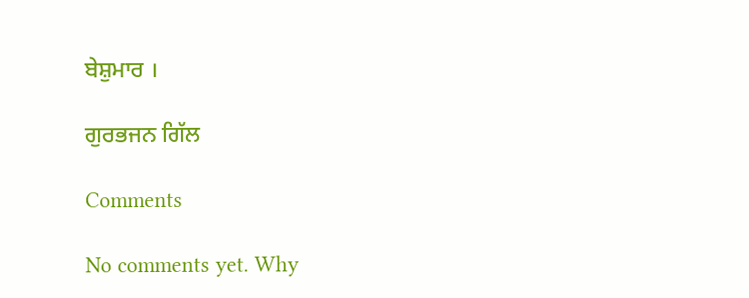ਬੇਸ਼ੁਮਾਰ ।

ਗੁਰਭਜਨ ਗਿੱਲ

Comments

No comments yet. Why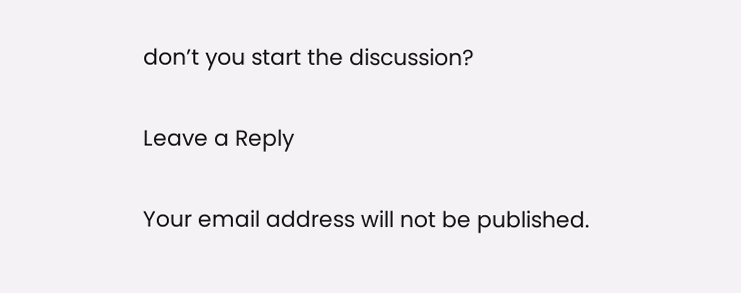don’t you start the discussion?

Leave a Reply

Your email address will not be published.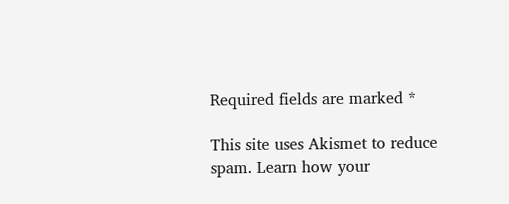Required fields are marked *

This site uses Akismet to reduce spam. Learn how your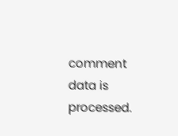comment data is processed.